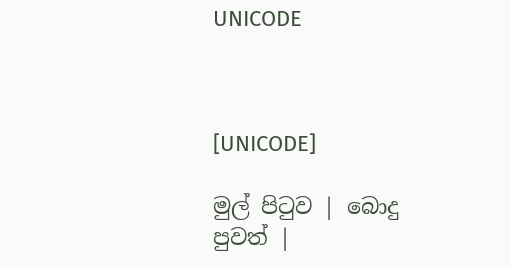UNICODE



[UNICODE]

මුල් පිටුව | බොදු පුවත් |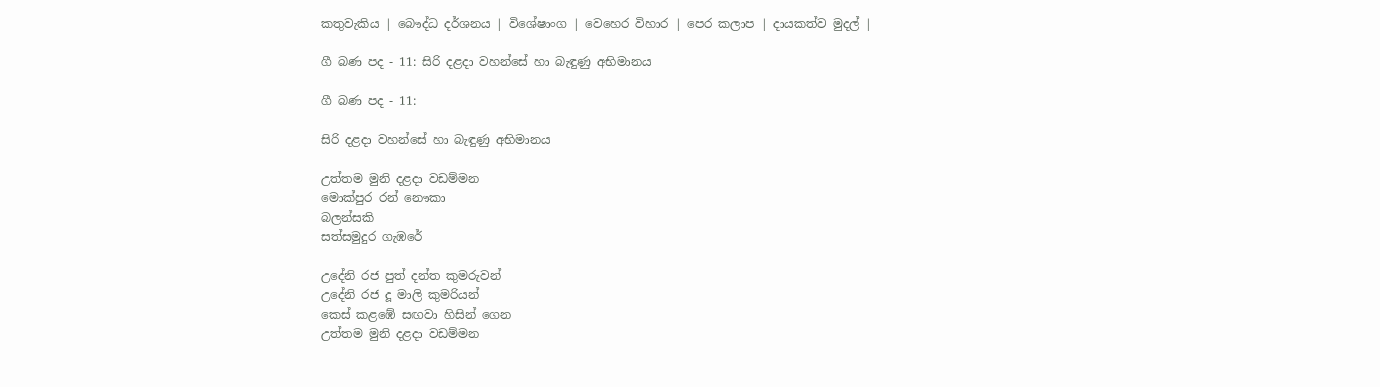කතුවැකිය | බෞද්ධ දර්ශනය | විශේෂාංග | වෙහෙර විහාර | පෙර කලාප | දායකත්ව මුදල් |

ගී බණ පද - 11: සිරි දළදා වහන්සේ හා බැඳුණු අභිමානය

ගී බණ පද - 11:

සිරි දළදා වහන්සේ හා බැඳුණු අභිමානය

උත්තම මුනි දළදා වඩම්මන
මොක්පුර රන් නෞකා
බලන්සකි
සත්සමුදුර ගැඹරේ

උදේනි රජ පුත් දන්ත කුමරුවන්
උදේනි රජ දූ මාලි කුමරියන්
කෙස් කළඹේ සඟවා හිසින් ගෙන
උත්තම මුනි දළදා වඩම්මන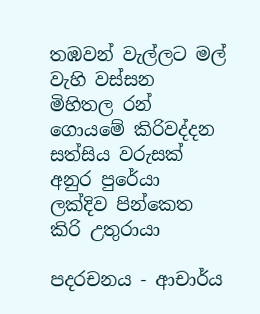තඹවන් වැල්ලට මල් වැහි වස්සන
මිහිතල රන් ගොයමේ කිරිවද්දන
සත්සිය වරුසක් අනුර පුරේයා
ලක්දිව පින්කෙත කිරි උතුරායා

පදරචනය - ආචාර්ය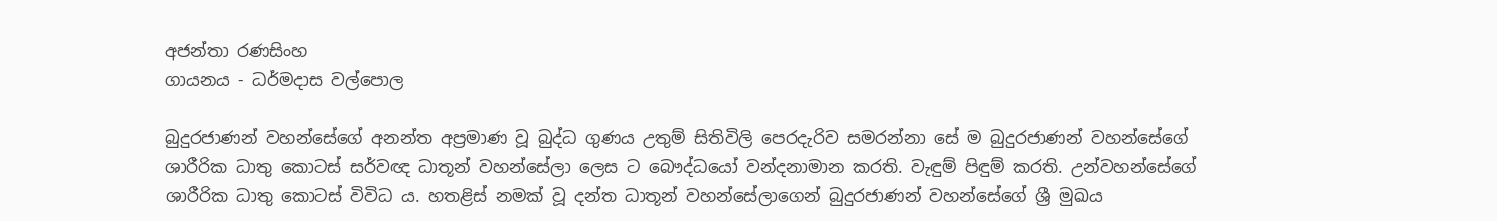අජන්තා රණසිංහ
ගායනය - ධර්මදාස වල්පොල

බුදුරජාණන් වහන්සේගේ අනන්ත අප්‍රමාණ වූ බුද්ධ ගුණය උතුම් සිතිවිලි පෙරදැරිව සමරන්නා සේ ම බුදුරජාණන් වහන්සේගේ ශාරීරික ධාතු කොටස් සර්වඥ ධාතූන් වහන්සේලා ලෙස ට බෞද්ධයෝ වන්දනාමාන කරති. වැඳුම් පිඳුම් කරති. උන්වහන්සේගේ ශාරීරික ධාතු කොටස් විවිධ ය. හතළිස් නමක් වූ දන්ත ධාතූන් වහන්සේලාගෙන් බුදුරජාණන් වහන්සේගේ ශ්‍රී මුඛය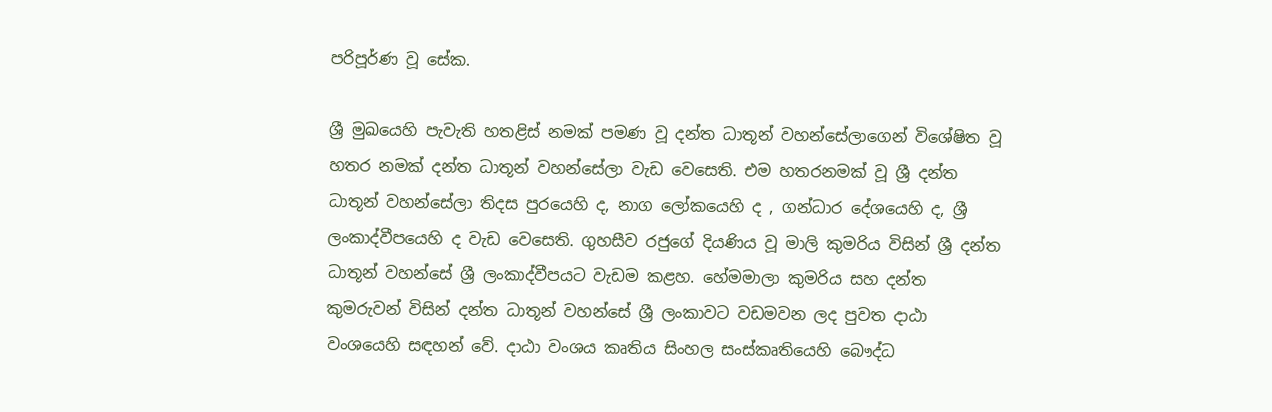පරිපූර්ණ වූ සේක.

ශ්‍රී මුඛයෙහි පැවැති හතළිස් නමක් පමණ වූ දන්ත ධාතූන් වහන්සේලාගෙන් විශේෂිත වූ හතර නමක් දන්ත ධාතූන් වහන්සේලා වැඩ වෙසෙති. එම හතරනමක් වූ ශ්‍රී දන්ත ධාතූන් වහන්සේලා තිදස පුරයෙහි ද, නාග ලෝකයෙහි ද , ගන්ධාර දේශයෙහි ද, ශ්‍රී ලංකාද්වීපයෙහි ද වැඩ වෙසෙති. ගුහසීව රජුගේ දියණිය වූ මාලි කුමරිය විසින් ශ්‍රී දන්ත ධාතූන් වහන්සේ ශ්‍රී ලංකාද්වීපයට වැඩම කළහ. හේමමාලා කුමරිය සහ දන්ත කුමරුවන් විසින් දන්ත ධාතූන් වහන්සේ ශ්‍රී ලංකාවට වඩමවන ලද පුවත දාඨා වංශයෙහි සඳහන් වේ. දාඨා වංශය කෘතිය සිංහල සංස්කෘතියෙහි බෞද්ධ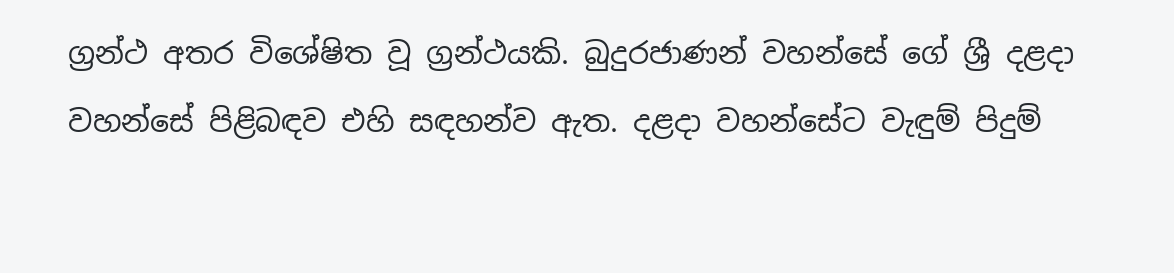ග්‍රන්ථ අතර විශේෂිත වූ ග්‍රන්ථයකි. බුදුරජාණන් වහන්සේ ගේ ශ්‍රී දළදා වහන්සේ පිළිබඳව එහි සඳහන්ව ඇත. දළදා වහන්සේට වැඳුම් පිදුම්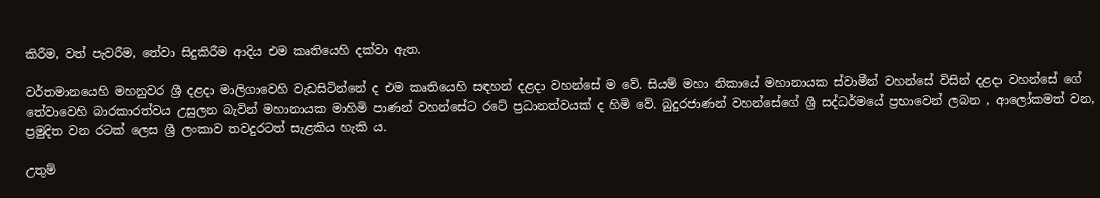කිරීම, වත් පැවරීම, තේවා සිදුකිරීම ආදිය එම කෘතියෙහි දක්වා ඇත.

වර්තමානයෙහි මහනුවර ශ්‍රී දළදා මාලිගාවෙහි වැඩසිටින්නේ ද එම කෘතියෙහි සඳහන් දළදා වහන්සේ ම වේ. සියම් මහා නිකායේ මහානායක ස්වාමීන් වහන්සේ විසින් දළදා වහන්සේ ගේ තේවාවෙහි බාරකාරත්වය උසුලන බැවින් මහානායක මාහිමි පාණන් වහන්සේට රටේ ප්‍රධානත්වයක් ද හිමි වේ. බුදුරජාණන් වහන්සේගේ ශ්‍රී සද්ධර්මයේ ප්‍රභාවෙන් ලබන , ආලෝකමත් වන, ප්‍රමුදිත වන රටක් ලෙස ශ්‍රී ලංකාව තවදුරටත් සැළකිය හැකි ය.

උතුම්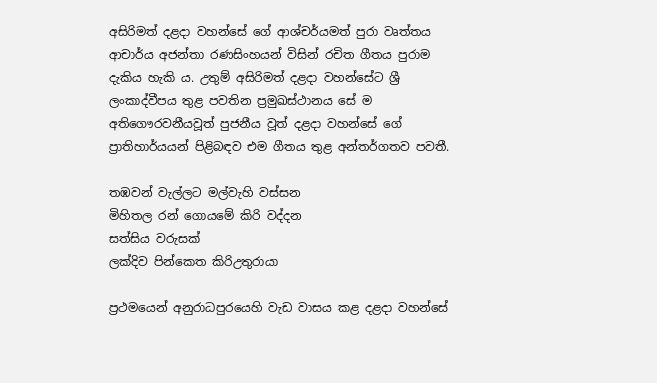අසිරිමත් දළදා වහන්සේ ගේ ආශ්චර්යමත් පුරා වෘත්තය ආචාර්ය අජන්තා රණසිංහයන් විසින් රචිත ගීතය පුරාම දැකිය හැකි ය. උතුම් අසිරිමත් දළදා වහන්සේට ශ්‍රී ලංකාද්වීපය තුළ පවතින ප්‍රමුඛස්ථානය සේ ම අතිගෞරවනීයවූත් පුජනීය වූත් දළදා වහන්සේ ගේ ප්‍රාතිහාර්යයන් පිළිබඳව එම ගීතය තුළ අන්තර්ගතව පවතී.

තඹවන් වැල්ලට මල්වැහි වස්සන
මිහිතල රන් ගොයමේ කිරි වද්දන
සත්සිය වරුසක්
ලක්දිව පින්කෙත කිරිඋතුරායා

ප්‍රථමයෙන් අනුරාධපුරයෙහි වැඩ වාසය කළ දළදා වහන්සේ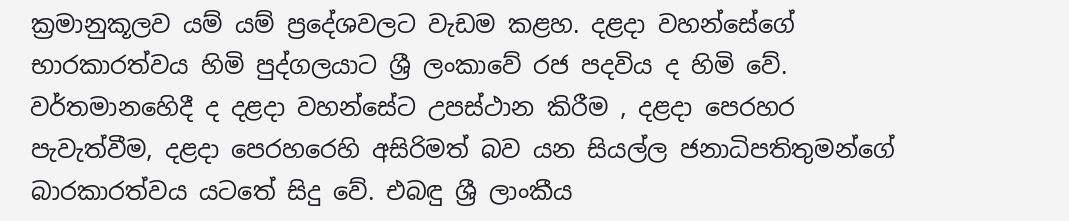ක්‍රමානුකූලව යම් යම් ප්‍රදේශවලට වැඩම කළහ. දළදා වහන්සේගේ භාරකාරත්වය හිමි පුද්ගලයාට ශ්‍රී ලංකාවේ රජ පදවිය ද හිමි වේ. වර්තමානහෙිදී ද දළදා වහන්සේට උපස්ථාන කිරීම , දළදා පෙරහර පැවැත්වීම, දළදා පෙරහරෙහි අසිරිමත් බව යන සියල්ල ජනාධිපතිතුමන්ගේ බාරකාරත්වය යටතේ සිදු වේ. එබඳු ශ්‍රී ලාංකීය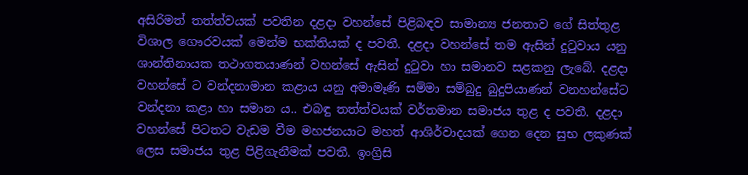අසිරිමත් තත්ත්වයක් පවතින දළදා වහන්සේ පිළිබඳව සාමාන්‍ය ජනතාව ගේ සිත්තුළ විශාල ගෞරවයක් මෙන්ම භක්තියක් ද පවතී. දළදා වහන්සේ තම ඇසින් දුටුවාය යනු ශාන්තිනායක තථාගතයාණන් වහන්සේ ඇසින් දුටුවා හා සමානව සළකනු ලැබේ. දළදා වහන්සේ ට වන්දනාමාන කළාය යනු අමාමෑණි සම්මා සම්බුදු බුදුපියාණන් වනහන්සේට වන්දනා කළා හා සමාන ය.. එබඳු තත්ත්වයක් වර්තමාන සමාජය තුළ ද පවතී. දළදා වහන්සේ පිටතට වැඩම වීම මහජනයාට මහත් ආශිර්වාදයක් ගෙන දෙන සුභ ලකුණක් ලෙස සමාජය තුළ පිළිගැනීමක් පවතී. ඉංග්‍රිසි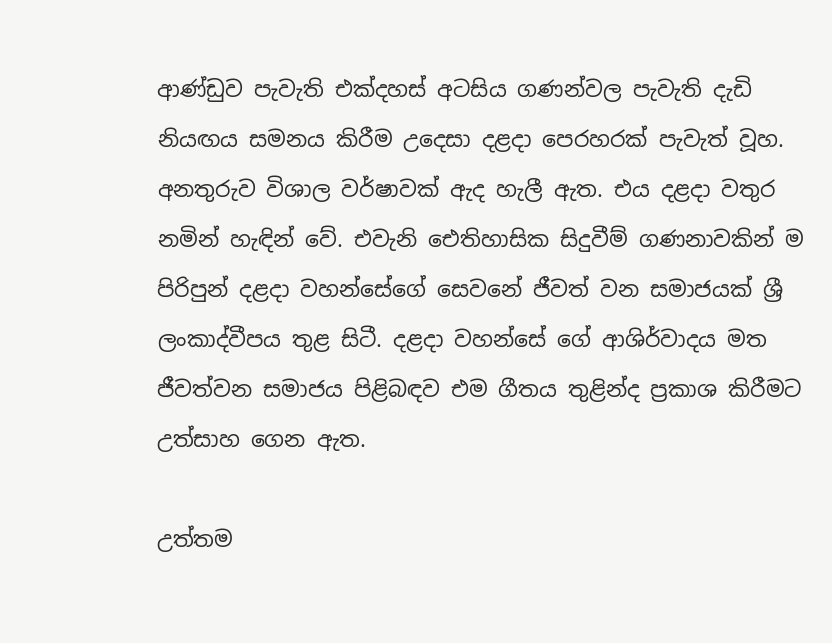ආණ්ඩුව පැවැති එක්දහස් අටසිය ගණන්වල පැවැති දැඩි නියඟය සමනය කිරීම උදෙසා දළදා පෙරහරක් පැවැත් වූහ. අනතුරුව විශාල වර්ෂාවක් ඇද හැලී ඇත. එය දළදා වතුර නමින් හැඳින් වේ. එවැනි ඓතිහාසික සිදුවීම් ගණනාවකින් ම පිරිපුන් දළදා වහන්සේගේ සෙවනේ ජීවත් වන සමාජයක් ශ්‍රී ලංකාද්වීපය තුළ සිටී. දළදා වහන්සේ ගේ ආශිර්වාදය මත ජීවත්වන සමාජය පිළිබඳව එම ගීතය තුළින්ද ප්‍රකාශ කිරීමට උත්සාහ ගෙන ඇත.

උත්තම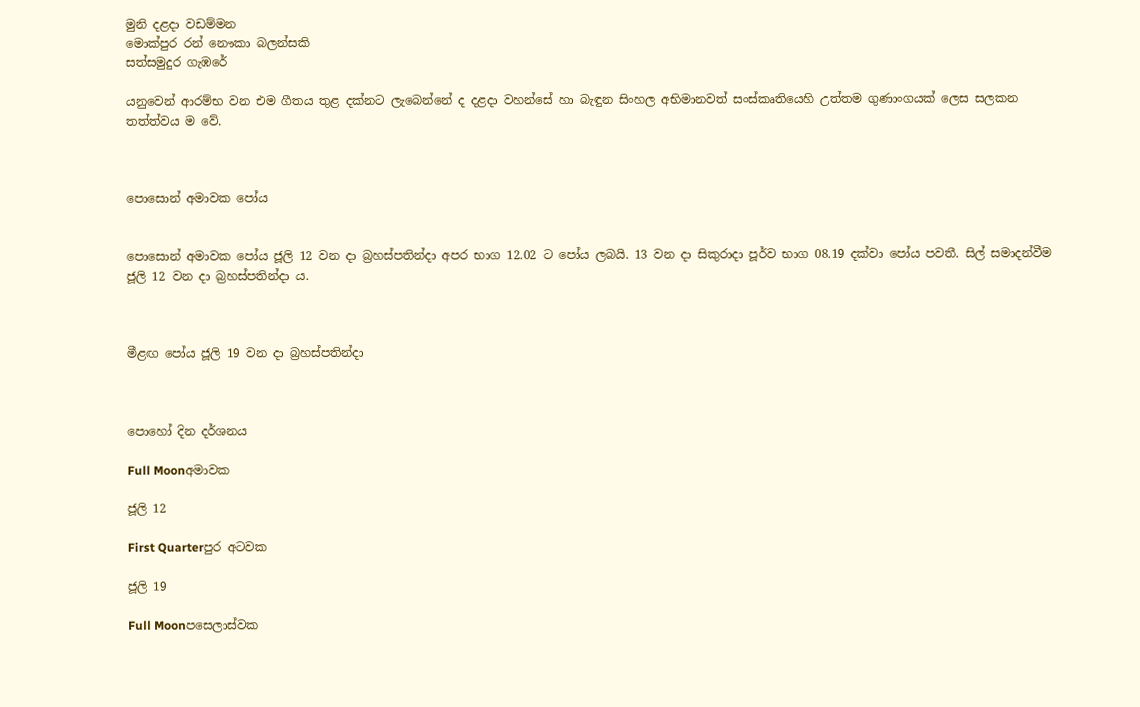මුනි දළදා වඩම්මන
මොක්පුර රන් නෞකා බලන්සකි
සත්සමුදුර ගැඹරේ

යනුවෙන් ආරම්භ වන එම ගීතය තුළ දක්නට ලැබෙන්නේ ද දළදා වහන්සේ හා බැඳුන සිංහල අභිමානවත් සංස්කෘතියෙහි උත්තම ගුණාංගයක් ලෙස සලකන තත්ත්වය ම වේ.



පොසොන් අමාවක පෝය


පොසොන් අමාවක පෝය ජූලි 12 වන දා බ්‍රහස්පතින්දා අපර භාග 12.02 ට පෝය ලබයි. 13 වන දා සිකුරාදා පූර්ව භාග 08.19 දක්වා පෝය පවතී. සිල් සමාදන්වීම ජූලි 12 වන දා බ්‍රහස්පතින්දා ය.



මීළඟ පෝය ජූලි 19 වන දා බ්‍රහස්පතින්දා



පොහෝ දින දර්ශනය

Full Moonඅමාවක

ජූලි 12

First Quarterපුර අටවක

ජූලි 19

Full Moonපසෙලාස්වක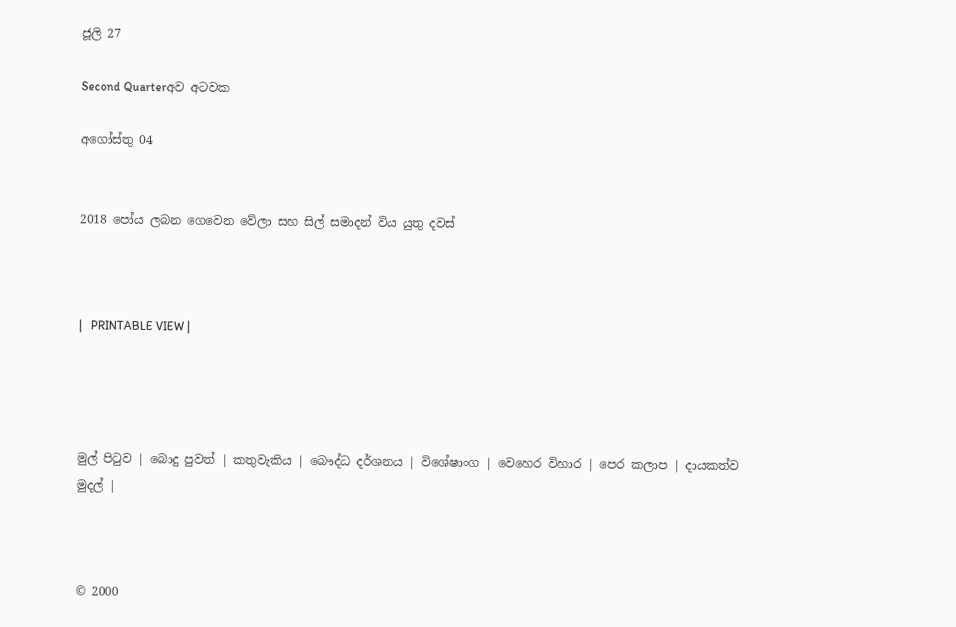ජූලි 27

Second Quarterඅව අටවක

අගෝස්තු 04


2018 පෝය ලබන ගෙවෙන වේලා සහ සිල් සමාදන් විය යුතු දවස්



|   PRINTABLE VIEW |




මුල් පිටුව | බොදු පුවත් | කතුවැකිය | බෞද්ධ දර්ශනය | විශේෂාංග | වෙහෙර විහාර | පෙර කලාප | දායකත්ව මුදල් |



© 2000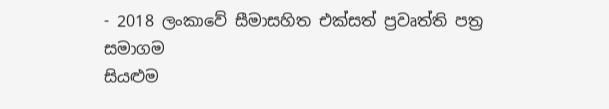- 2018 ලංකාවේ සීමාසහිත එක්සත් ප්‍රවෘත්ති පත්‍ර සමාගම
සියළුම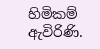හිමිකම් ඇවිරිණි.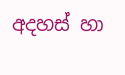අදහස් හා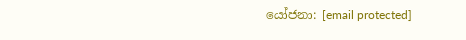යෝජනා: [email protected]